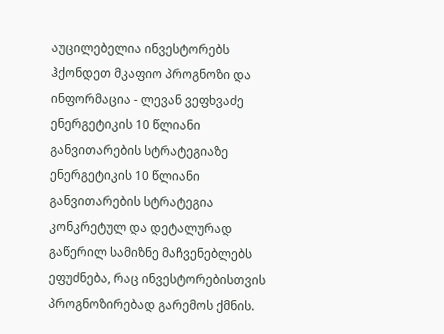აუცილებელია ინვესტორებს ჰქონდეთ მკაფიო პროგნოზი და ინფორმაცია - ლევან ვეფხვაძე ენერგეტიკის 10 წლიანი განვითარების სტრატეგიაზე
ენერგეტიკის 10 წლიანი განვითარების სტრატეგია კონკრეტულ და დეტალურად გაწერილ სამიზნე მაჩვენებლებს ეფუძნება, რაც ინვესტორებისთვის პროგნოზირებად გარემოს ქმნის.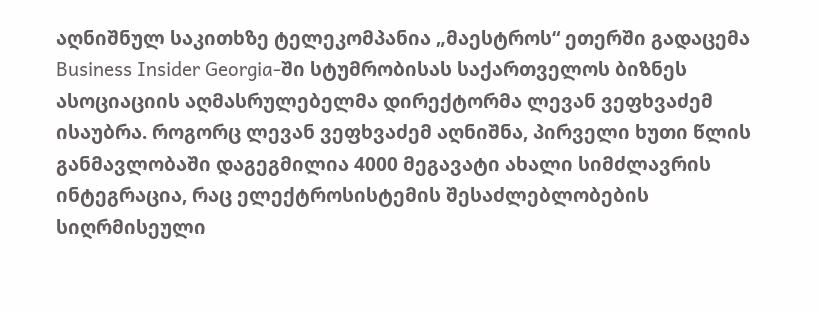აღნიშნულ საკითხზე ტელეკომპანია „მაესტროს“ ეთერში გადაცემა Business Insider Georgia-ში სტუმრობისას საქართველოს ბიზნეს ასოციაციის აღმასრულებელმა დირექტორმა ლევან ვეფხვაძემ ისაუბრა. როგორც ლევან ვეფხვაძემ აღნიშნა, პირველი ხუთი წლის განმავლობაში დაგეგმილია 4000 მეგავატი ახალი სიმძლავრის ინტეგრაცია, რაც ელექტროსისტემის შესაძლებლობების სიღრმისეული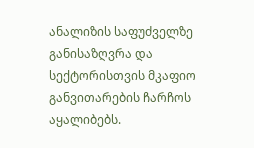ანალიზის საფუძველზე განისაზღვრა და სექტორისთვის მკაფიო განვითარების ჩარჩოს აყალიბებს.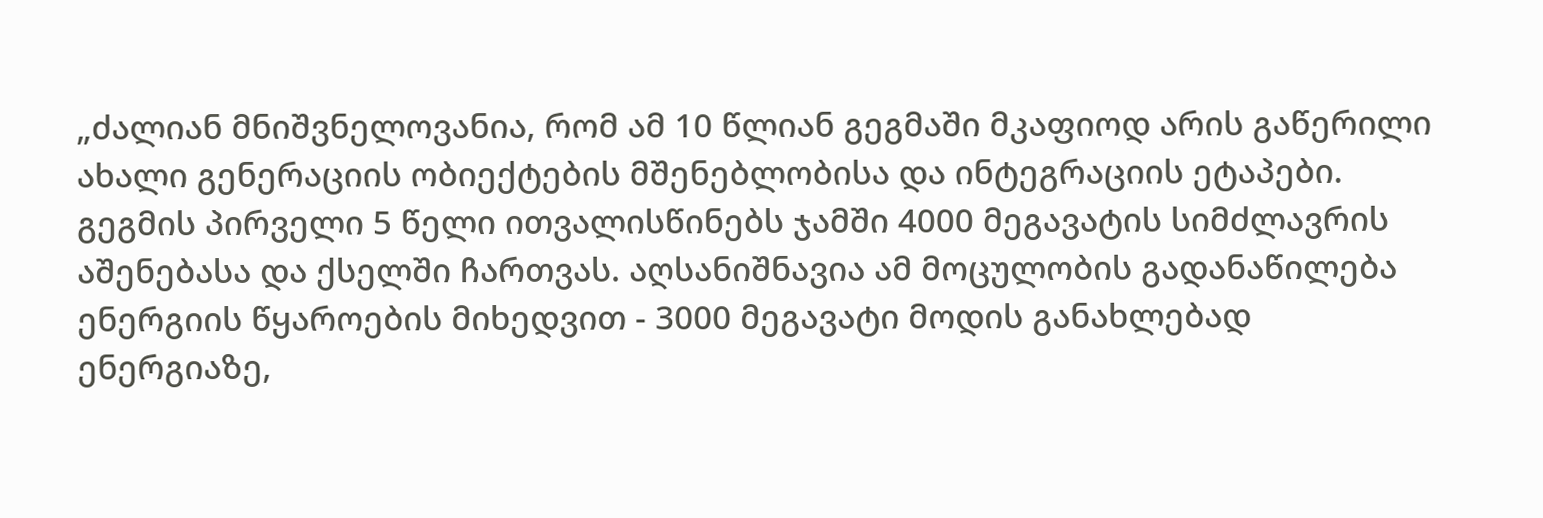„ძალიან მნიშვნელოვანია, რომ ამ 10 წლიან გეგმაში მკაფიოდ არის გაწერილი ახალი გენერაციის ობიექტების მშენებლობისა და ინტეგრაციის ეტაპები. გეგმის პირველი 5 წელი ითვალისწინებს ჯამში 4000 მეგავატის სიმძლავრის აშენებასა და ქსელში ჩართვას. აღსანიშნავია ამ მოცულობის გადანაწილება ენერგიის წყაროების მიხედვით - 3000 მეგავატი მოდის განახლებად ენერგიაზე,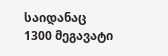საიდანაც 1300 მეგავატი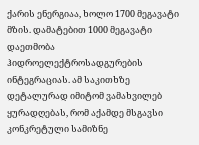ქარის ენერგიაა, ხოლო 1700 მეგავატი მზის. დამატებით 1000 მეგავატი დაეთმობა ჰიდროელექტროსადგურების ინტეგრაციას. ამ საკითხზე დეტალურად იმიტომ ვამახვილებ ყურადღებას, რომ აქამდე მსგავსი კონკრეტული სამიზნე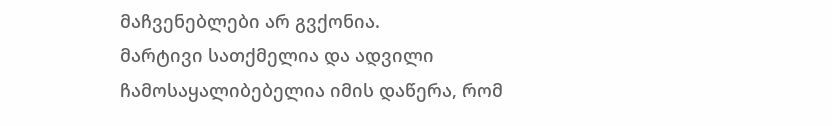მაჩვენებლები არ გვქონია.
მარტივი სათქმელია და ადვილი ჩამოსაყალიბებელია იმის დაწერა, რომ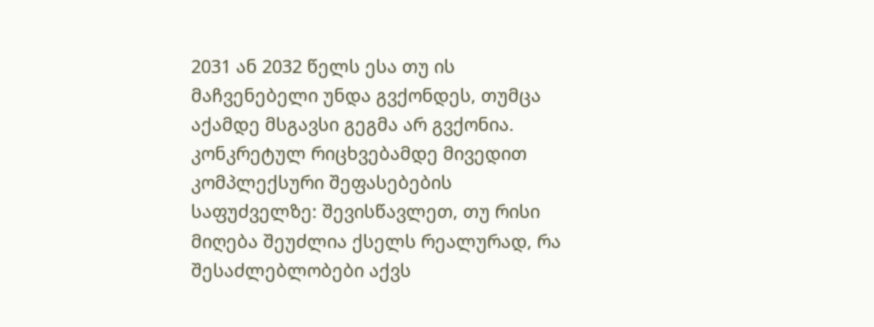2031 ან 2032 წელს ესა თუ ის მაჩვენებელი უნდა გვქონდეს, თუმცა აქამდე მსგავსი გეგმა არ გვქონია.
კონკრეტულ რიცხვებამდე მივედით კომპლექსური შეფასებების საფუძველზე: შევისწავლეთ, თუ რისი მიღება შეუძლია ქსელს რეალურად, რა შესაძლებლობები აქვს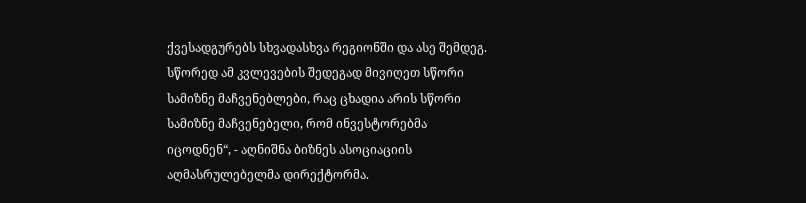ქვესადგურებს სხვადასხვა რეგიონში და ასე შემდეგ. სწორედ ამ კვლევების შედეგად მივიღეთ სწორი სამიზნე მაჩვენებლები, რაც ცხადია არის სწორი სამიზნე მაჩვენებელი, რომ ინვესტორებმა იცოდნენ“, - აღნიშნა ბიზნეს ასოციაციის აღმასრულებელმა დირექტორმა.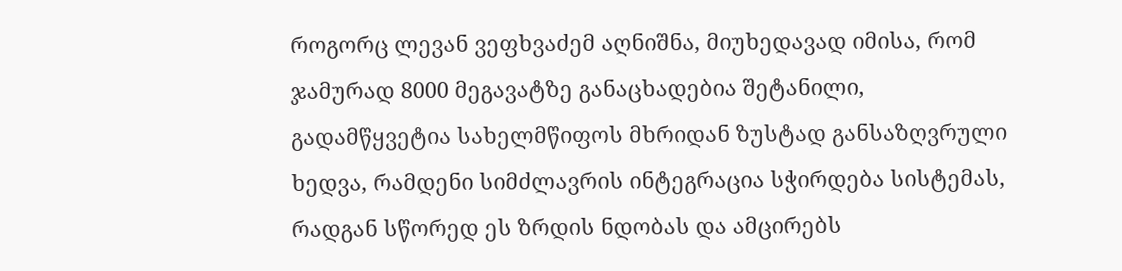როგორც ლევან ვეფხვაძემ აღნიშნა, მიუხედავად იმისა, რომ ჯამურად 8000 მეგავატზე განაცხადებია შეტანილი, გადამწყვეტია სახელმწიფოს მხრიდან ზუსტად განსაზღვრული ხედვა, რამდენი სიმძლავრის ინტეგრაცია სჭირდება სისტემას, რადგან სწორედ ეს ზრდის ნდობას და ამცირებს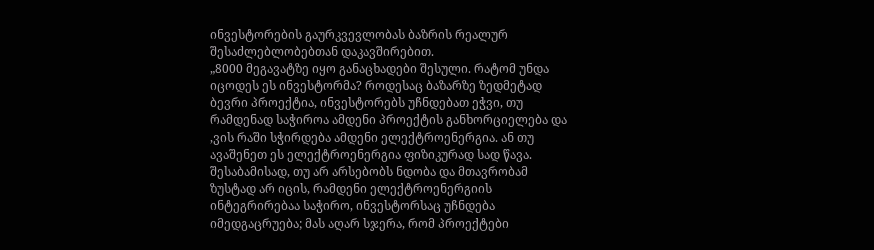ინვესტორების გაურკვევლობას ბაზრის რეალურ შესაძლებლობებთან დაკავშირებით.
„8000 მეგავატზე იყო განაცხადები შესული. რატომ უნდა იცოდეს ეს ინვესტორმა? როდესაც ბაზარზე ზედმეტად ბევრი პროექტია, ინვესტორებს უჩნდებათ ეჭვი, თუ რამდენად საჭიროა ამდენი პროექტის განხორციელება და ,ვის რაში სჭირდება ამდენი ელექტროენერგია. ან თუ ავაშენეთ ეს ელექტროენერგია ფიზიკურად სად წავა. შესაბამისად, თუ არ არსებობს ნდობა და მთავრობამ ზუსტად არ იცის, რამდენი ელექტროენერგიის ინტეგრირებაა საჭირო, ინვესტორსაც უჩნდება იმედგაცრუება; მას აღარ სჯერა, რომ პროექტები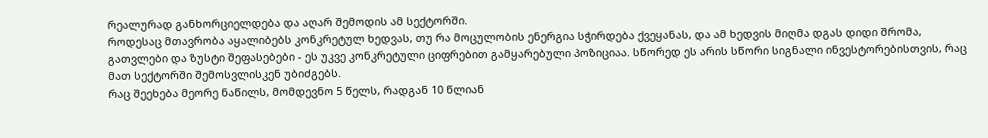რეალურად განხორციელდება და აღარ შემოდის ამ სექტორში.
როდესაც მთავრობა აყალიბებს კონკრეტულ ხედვას, თუ რა მოცულობის ენერგია სჭირდება ქვეყანას, და ამ ხედვის მიღმა დგას დიდი შრომა, გათვლები და ზუსტი შეფასებები - ეს უკვე კონკრეტული ციფრებით გამყარებული პოზიციაა. სწორედ ეს არის სწორი სიგნალი ინვესტორებისთვის, რაც მათ სექტორში შემოსვლისკენ უბიძგებს.
რაც შეეხება მეორე ნაწილს, მომდევნო 5 წელს, რადგან 10 წლიან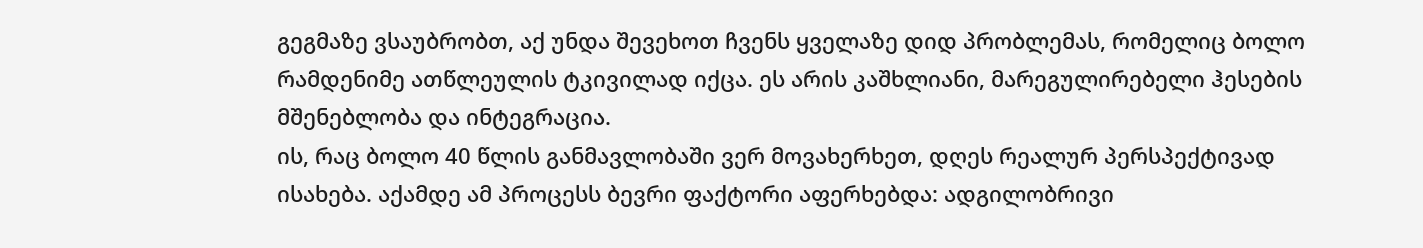გეგმაზე ვსაუბრობთ, აქ უნდა შევეხოთ ჩვენს ყველაზე დიდ პრობლემას, რომელიც ბოლო რამდენიმე ათწლეულის ტკივილად იქცა. ეს არის კაშხლიანი, მარეგულირებელი ჰესების მშენებლობა და ინტეგრაცია.
ის, რაც ბოლო 40 წლის განმავლობაში ვერ მოვახერხეთ, დღეს რეალურ პერსპექტივად ისახება. აქამდე ამ პროცესს ბევრი ფაქტორი აფერხებდა: ადგილობრივი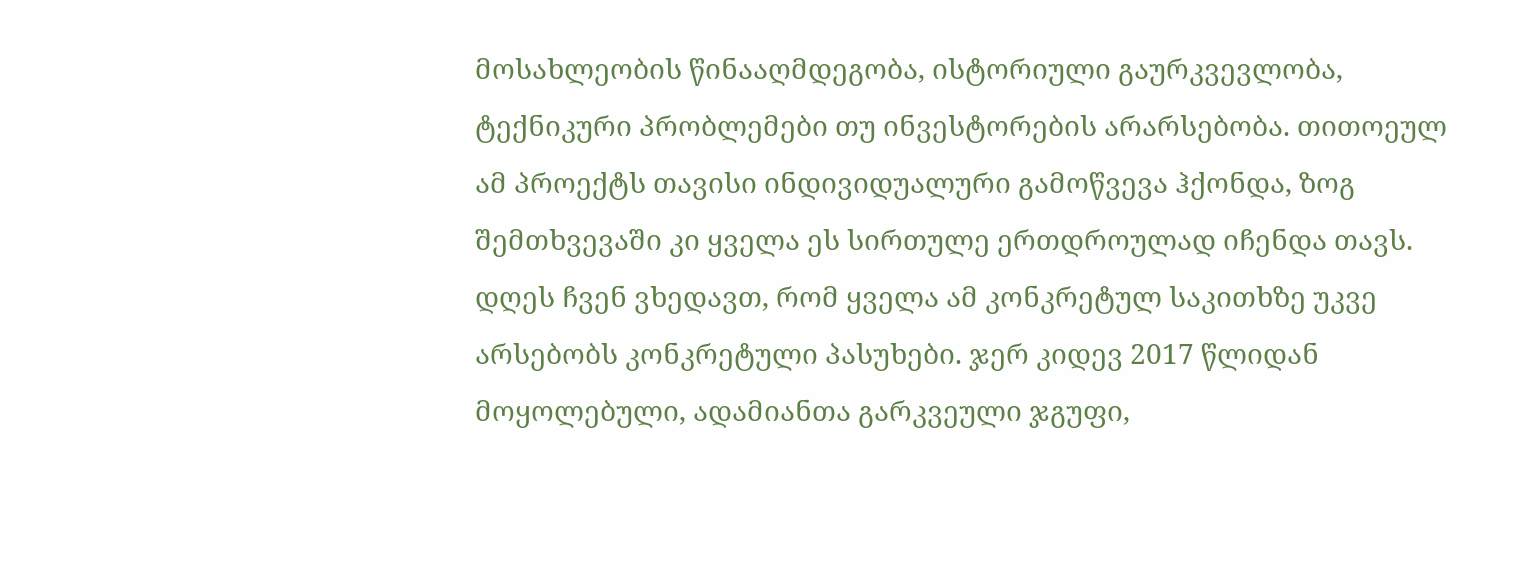მოსახლეობის წინააღმდეგობა, ისტორიული გაურკვევლობა, ტექნიკური პრობლემები თუ ინვესტორების არარსებობა. თითოეულ ამ პროექტს თავისი ინდივიდუალური გამოწვევა ჰქონდა, ზოგ შემთხვევაში კი ყველა ეს სირთულე ერთდროულად იჩენდა თავს. დღეს ჩვენ ვხედავთ, რომ ყველა ამ კონკრეტულ საკითხზე უკვე არსებობს კონკრეტული პასუხები. ჯერ კიდევ 2017 წლიდან მოყოლებული, ადამიანთა გარკვეული ჯგუფი,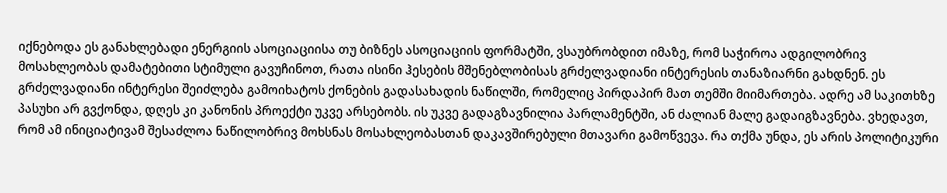იქნებოდა ეს განახლებადი ენერგიის ასოციაციისა თუ ბიზნეს ასოციაციის ფორმატში, ვსაუბრობდით იმაზე, რომ საჭიროა ადგილობრივ მოსახლეობას დამატებითი სტიმული გავუჩინოთ, რათა ისინი ჰესების მშენებლობისას გრძელვადიანი ინტერესის თანაზიარნი გახდნენ. ეს გრძელვადიანი ინტერესი შეიძლება გამოიხატოს ქონების გადასახადის ნაწილში, რომელიც პირდაპირ მათ თემში მიიმართება. ადრე ამ საკითხზე პასუხი არ გვქონდა, დღეს კი კანონის პროექტი უკვე არსებობს. ის უკვე გადაგზავნილია პარლამენტში, ან ძალიან მალე გადაიგზავნება. ვხედავთ, რომ ამ ინიციატივამ შესაძლოა ნაწილობრივ მოხსნას მოსახლეობასთან დაკავშირებული მთავარი გამოწვევა. რა თქმა უნდა, ეს არის პოლიტიკური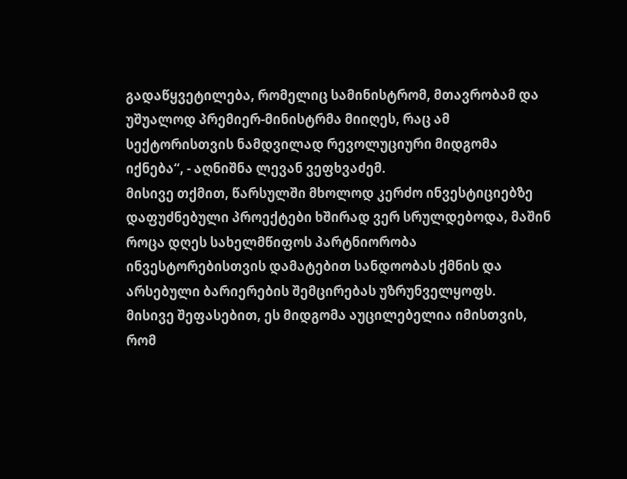გადაწყვეტილება, რომელიც სამინისტრომ, მთავრობამ და უშუალოდ პრემიერ-მინისტრმა მიიღეს, რაც ამ სექტორისთვის ნამდვილად რევოლუციური მიდგომა იქნება“, - აღნიშნა ლევან ვეფხვაძემ.
მისივე თქმით, წარსულში მხოლოდ კერძო ინვესტიციებზე დაფუძნებული პროექტები ხშირად ვერ სრულდებოდა, მაშინ როცა დღეს სახელმწიფოს პარტნიორობა ინვესტორებისთვის დამატებით სანდოობას ქმნის და არსებული ბარიერების შემცირებას უზრუნველყოფს.
მისივე შეფასებით, ეს მიდგომა აუცილებელია იმისთვის, რომ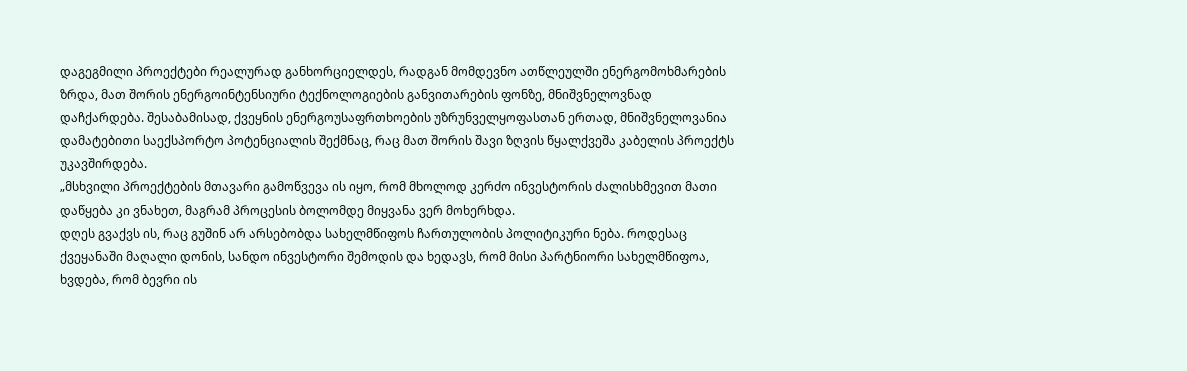დაგეგმილი პროექტები რეალურად განხორციელდეს, რადგან მომდევნო ათწლეულში ენერგომოხმარების ზრდა, მათ შორის ენერგოინტენსიური ტექნოლოგიების განვითარების ფონზე, მნიშვნელოვნად დაჩქარდება. შესაბამისად, ქვეყნის ენერგოუსაფრთხოების უზრუნველყოფასთან ერთად, მნიშვნელოვანია დამატებითი საექსპორტო პოტენციალის შექმნაც, რაც მათ შორის შავი ზღვის წყალქვეშა კაბელის პროექტს უკავშირდება.
„მსხვილი პროექტების მთავარი გამოწვევა ის იყო, რომ მხოლოდ კერძო ინვესტორის ძალისხმევით მათი დაწყება კი ვნახეთ, მაგრამ პროცესის ბოლომდე მიყვანა ვერ მოხერხდა.
დღეს გვაქვს ის, რაც გუშინ არ არსებობდა სახელმწიფოს ჩართულობის პოლიტიკური ნება. როდესაც ქვეყანაში მაღალი დონის, სანდო ინვესტორი შემოდის და ხედავს, რომ მისი პარტნიორი სახელმწიფოა, ხვდება, რომ ბევრი ის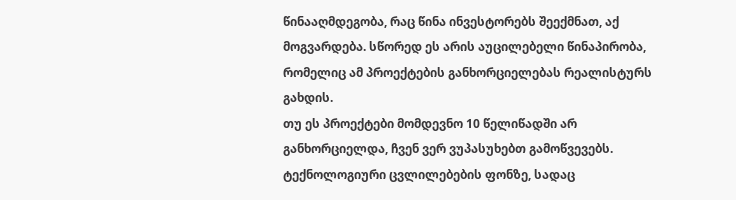წინააღმდეგობა, რაც წინა ინვესტორებს შეექმნათ, აქ მოგვარდება. სწორედ ეს არის აუცილებელი წინაპირობა, რომელიც ამ პროექტების განხორციელებას რეალისტურს გახდის.
თუ ეს პროექტები მომდევნო 10 წელიწადში არ განხორციელდა, ჩვენ ვერ ვუპასუხებთ გამოწვევებს. ტექნოლოგიური ცვლილებების ფონზე, სადაც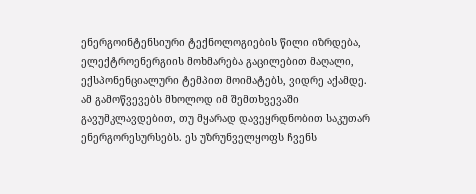ენერგოინტენსიური ტექნოლოგიების წილი იზრდება, ელექტროენერგიის მოხმარება გაცილებით მაღალი, ექსპონენციალური ტემპით მოიმატებს, ვიდრე აქამდე. ამ გამოწვევებს მხოლოდ იმ შემთხვევაში გავუმკლავდებით, თუ მყარად დავეყრდნობით საკუთარ ენერგორესურსებს. ეს უზრუნველყოფს ჩვენს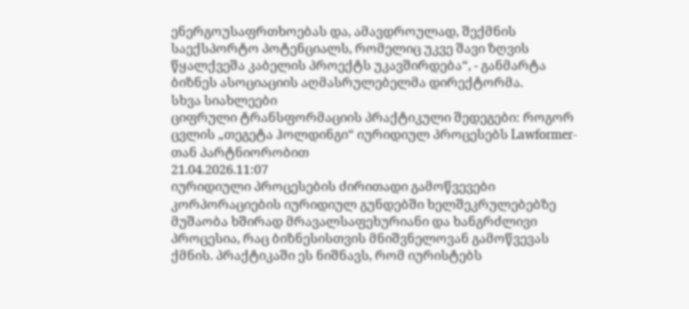ენერგოუსაფრთხოებას და, ამავდროულად, შექმნის საექსპორტო პოტენციალს, რომელიც უკვე შავი ზღვის წყალქვეშა კაბელის პროექტს უკავშირდება“, - განმარტა ბიზნეს ასოციაციის აღმასრულებელმა დირექტორმა.
სხვა სიახლეები
ციფრული ტრანსფორმაციის პრაქტიკული შედეგები: როგორ ცვლის „თეგეტა ჰოლდინგი“ იურიდიულ პროცესებს Lawformer-თან პარტნიორობით
21.04.2026.11:07
იურიდიული პროცესების ძირითადი გამოწვევები
კორპორაციების იურიდიულ გუნდებში ხელშეკრულებებზე მუშაობა ხშირად მრავალსაფეხურიანი და ხანგრძლივი პროცესია, რაც ბიზნესისთვის მნიშვნელოვან გამოწვევას ქმნის. პრაქტიკაში ეს ნიშნავს, რომ იურისტებს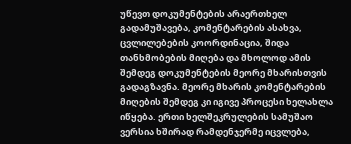უწევთ დოკუმენტების არაერთხელ გადამუშავება, კომენტარების ასახვა, ცვლილებების კოორდინაცია, შიდა თანხმობების მიღება და მხოლოდ ამის შემდეგ დოკუმენტების მეორე მხარისთვის გადაგზავნა. მეორე მხარის კომენტარების მიღების შემდეგ კი იგივე პროცესი ხელახლა იწყება. ერთი ხელშეკრულების სამუშაო ვერსია ხშირად რამდენჯერმე იცვლება,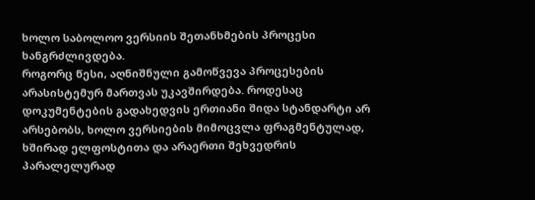ხოლო საბოლოო ვერსიის შეთანხმების პროცესი ხანგრძლივდება.
როგორც წესი, აღნიშნული გამოწვევა პროცესების არასისტემურ მართვას უკავშირდება. როდესაც დოკუმენტების გადახედვის ერთიანი შიდა სტანდარტი არ არსებობს, ხოლო ვერსიების მიმოცვლა ფრაგმენტულად, ხშირად ელფოსტითა და არაერთი შეხვედრის პარალელურად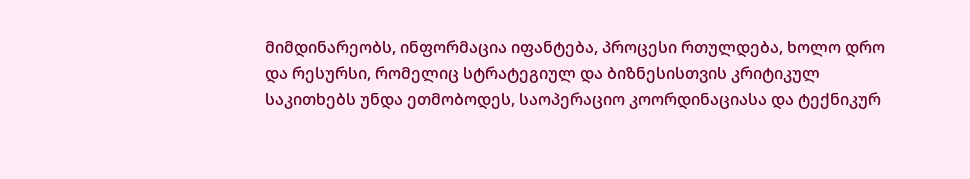მიმდინარეობს, ინფორმაცია იფანტება, პროცესი რთულდება, ხოლო დრო და რესურსი, რომელიც სტრატეგიულ და ბიზნესისთვის კრიტიკულ საკითხებს უნდა ეთმობოდეს, საოპერაციო კოორდინაციასა და ტექნიკურ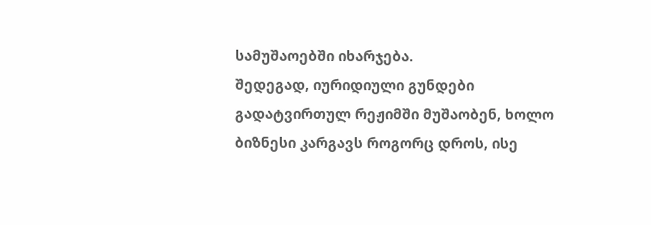სამუშაოებში იხარჯება.
შედეგად, იურიდიული გუნდები გადატვირთულ რეჟიმში მუშაობენ, ხოლო ბიზნესი კარგავს როგორც დროს, ისე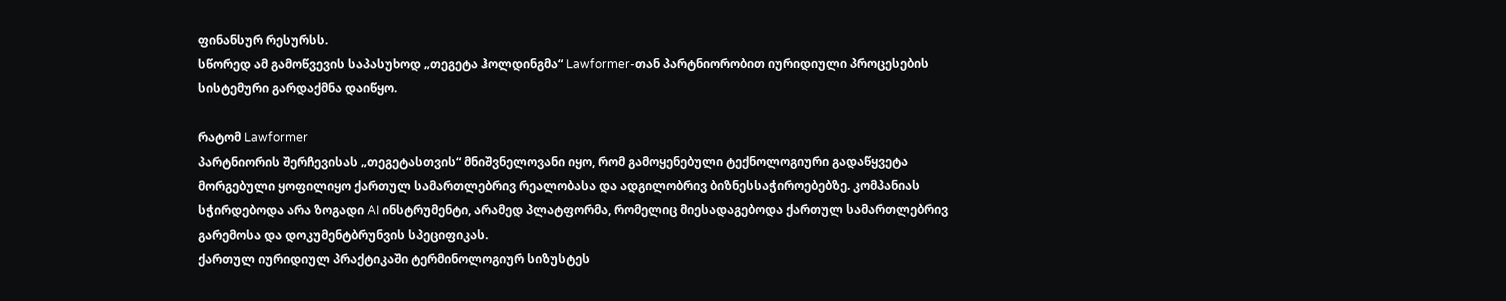ფინანსურ რესურსს.
სწორედ ამ გამოწვევის საპასუხოდ „თეგეტა ჰოლდინგმა“ Lawformer-თან პარტნიორობით იურიდიული პროცესების სისტემური გარდაქმნა დაიწყო.

რატომ Lawformer
პარტნიორის შერჩევისას „თეგეტასთვის“ მნიშვნელოვანი იყო, რომ გამოყენებული ტექნოლოგიური გადაწყვეტა მორგებული ყოფილიყო ქართულ სამართლებრივ რეალობასა და ადგილობრივ ბიზნესსაჭიროებებზე. კომპანიას სჭირდებოდა არა ზოგადი AI ინსტრუმენტი, არამედ პლატფორმა, რომელიც მიესადაგებოდა ქართულ სამართლებრივ გარემოსა და დოკუმენტბრუნვის სპეციფიკას.
ქართულ იურიდიულ პრაქტიკაში ტერმინოლოგიურ სიზუსტეს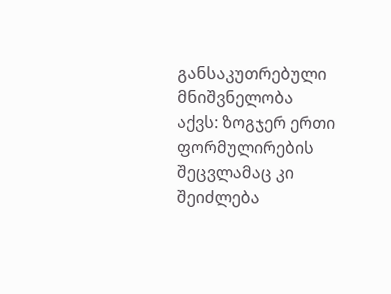განსაკუთრებული მნიშვნელობა აქვს: ზოგჯერ ერთი ფორმულირების შეცვლამაც კი შეიძლება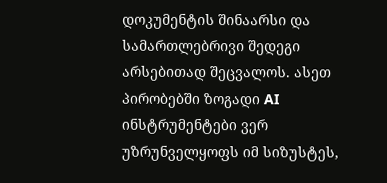დოკუმენტის შინაარსი და სამართლებრივი შედეგი არსებითად შეცვალოს. ასეთ პირობებში ზოგადი AI ინსტრუმენტები ვერ უზრუნველყოფს იმ სიზუსტეს,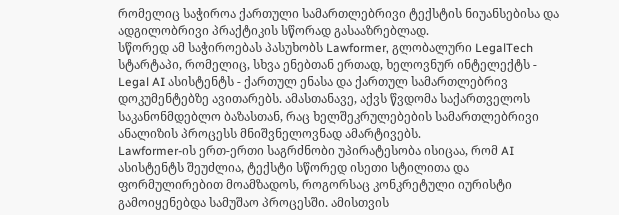რომელიც საჭიროა ქართული სამართლებრივი ტექსტის ნიუანსებისა და ადგილობრივი პრაქტიკის სწორად გასააზრებლად.
სწორედ ამ საჭიროებას პასუხობს Lawformer, გლობალური LegalTech სტარტაპი, რომელიც, სხვა ენებთან ერთად, ხელოვნურ ინტელექტს - Legal AI ასისტენტს - ქართულ ენასა და ქართულ სამართლებრივ დოკუმენტებზე ავითარებს. ამასთანავე, აქვს წვდომა საქართველოს საკანონმდებლო ბაზასთან, რაც ხელშეკრულებების სამართლებრივი ანალიზის პროცესს მნიშვნელოვნად ამარტივებს.
Lawformer-ის ერთ-ერთი საგრძნობი უპირატესობა ისიცაა, რომ AI ასისტენტს შეუძლია, ტექსტი სწორედ ისეთი სტილითა და ფორმულირებით მოამზადოს, როგორსაც კონკრეტული იურისტი გამოიყენებდა სამუშაო პროცესში. ამისთვის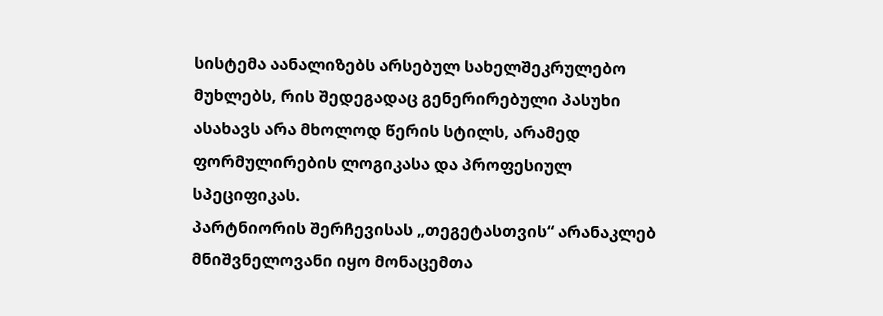სისტემა აანალიზებს არსებულ სახელშეკრულებო მუხლებს, რის შედეგადაც გენერირებული პასუხი ასახავს არა მხოლოდ წერის სტილს, არამედ ფორმულირების ლოგიკასა და პროფესიულ სპეციფიკას.
პარტნიორის შერჩევისას „თეგეტასთვის“ არანაკლებ მნიშვნელოვანი იყო მონაცემთა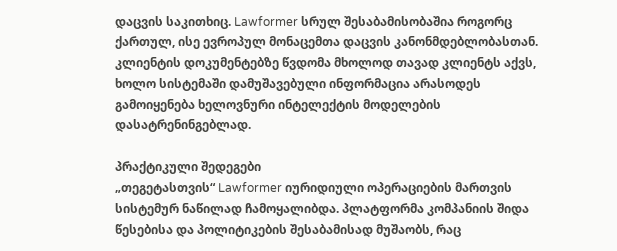დაცვის საკითხიც. Lawformer სრულ შესაბამისობაშია როგორც ქართულ, ისე ევროპულ მონაცემთა დაცვის კანონმდებლობასთან. კლიენტის დოკუმენტებზე წვდომა მხოლოდ თავად კლიენტს აქვს, ხოლო სისტემაში დამუშავებული ინფორმაცია არასოდეს გამოიყენება ხელოვნური ინტელექტის მოდელების დასატრენინგებლად.

პრაქტიკული შედეგები
„თეგეტასთვის“ Lawformer იურიდიული ოპერაციების მართვის სისტემურ ნაწილად ჩამოყალიბდა. პლატფორმა კომპანიის შიდა წესებისა და პოლიტიკების შესაბამისად მუშაობს, რაც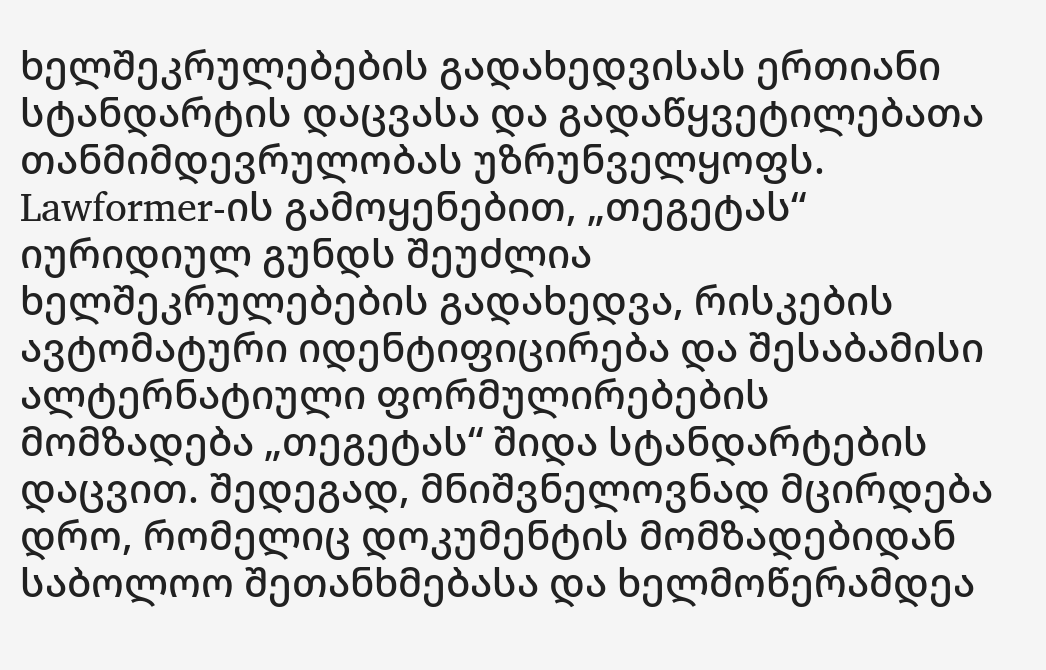ხელშეკრულებების გადახედვისას ერთიანი სტანდარტის დაცვასა და გადაწყვეტილებათა თანმიმდევრულობას უზრუნველყოფს.
Lawformer-ის გამოყენებით, „თეგეტას“ იურიდიულ გუნდს შეუძლია ხელშეკრულებების გადახედვა, რისკების ავტომატური იდენტიფიცირება და შესაბამისი ალტერნატიული ფორმულირებების მომზადება „თეგეტას“ შიდა სტანდარტების დაცვით. შედეგად, მნიშვნელოვნად მცირდება დრო, რომელიც დოკუმენტის მომზადებიდან საბოლოო შეთანხმებასა და ხელმოწერამდეა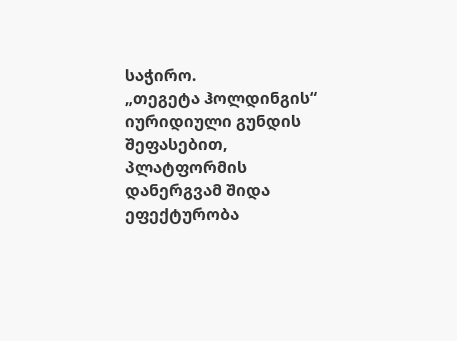საჭირო.
„თეგეტა ჰოლდინგის“ იურიდიული გუნდის შეფასებით, პლატფორმის დანერგვამ შიდა ეფექტურობა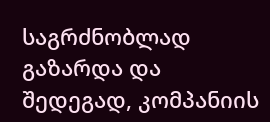საგრძნობლად გაზარდა და შედეგად, კომპანიის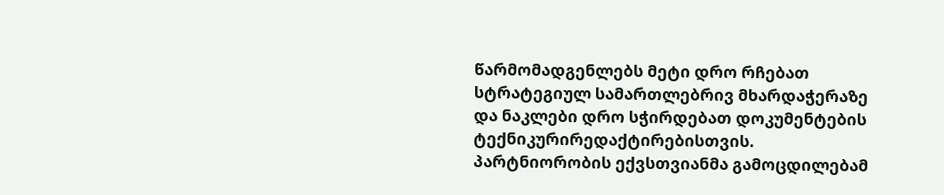წარმომადგენლებს მეტი დრო რჩებათ სტრატეგიულ სამართლებრივ მხარდაჭერაზე და ნაკლები დრო სჭირდებათ დოკუმენტების ტექნიკურირედაქტირებისთვის.
პარტნიორობის ექვსთვიანმა გამოცდილებამ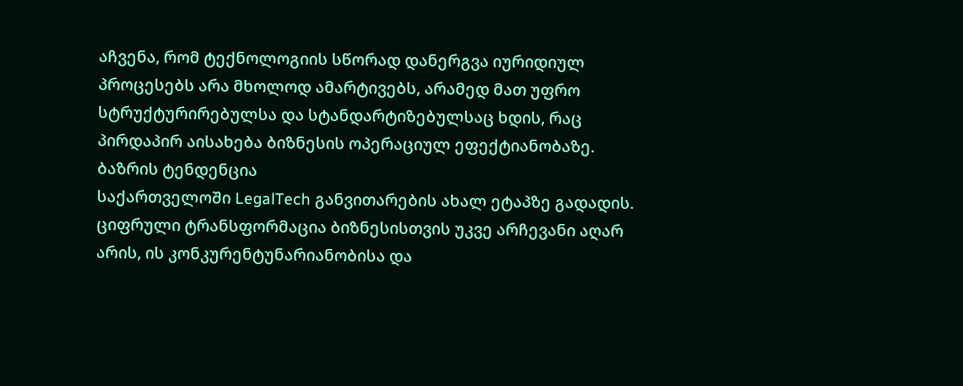აჩვენა, რომ ტექნოლოგიის სწორად დანერგვა იურიდიულ პროცესებს არა მხოლოდ ამარტივებს, არამედ მათ უფრო სტრუქტურირებულსა და სტანდარტიზებულსაც ხდის, რაც პირდაპირ აისახება ბიზნესის ოპერაციულ ეფექტიანობაზე.
ბაზრის ტენდენცია
საქართველოში LegalTech განვითარების ახალ ეტაპზე გადადის. ციფრული ტრანსფორმაცია ბიზნესისთვის უკვე არჩევანი აღარ არის, ის კონკურენტუნარიანობისა და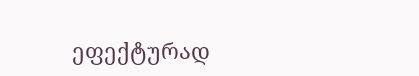ეფექტურად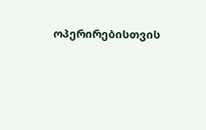ოპერირებისთვის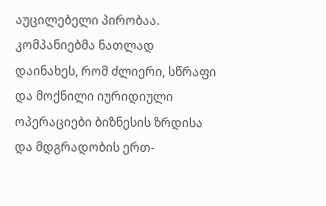აუცილებელი პირობაა.
კომპანიებმა ნათლად დაინახეს, რომ ძლიერი, სწრაფი და მოქნილი იურიდიული ოპერაციები ბიზნესის ზრდისა და მდგრადობის ერთ-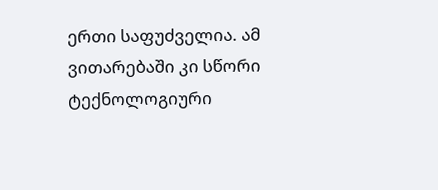ერთი საფუძველია. ამ ვითარებაში კი სწორი ტექნოლოგიური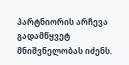პარტნიორის არჩევა გადამწყვეტ მნიშვნელობას იძენს.